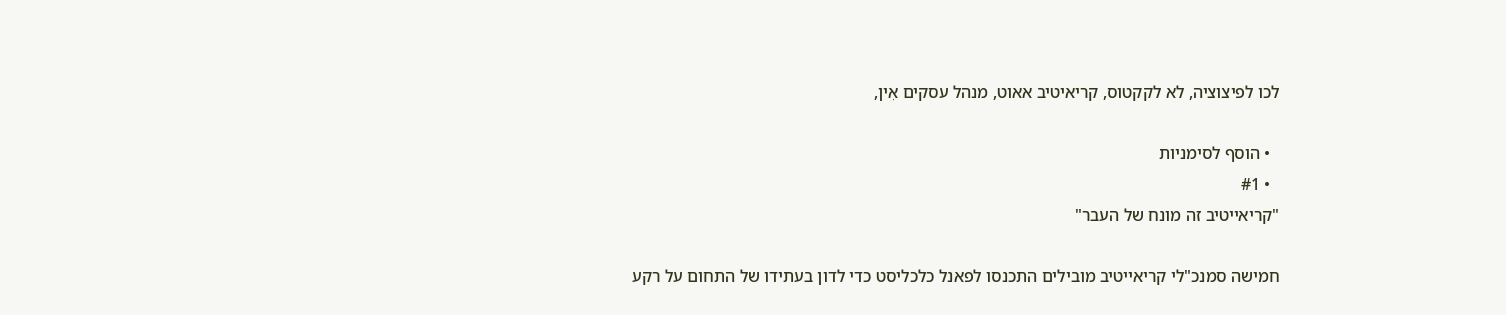לכו לפיצוציה, לא לקקטוס, קריאיטיב אאוט, מנהל עסקים אִין,

  • הוסף לסימניות
  • #1
"קריאייטיב זה מונח של העבר"

חמישה סמנכ"לי קריאייטיב מובילים התכנסו לפאנל כלכליסט כדי לדון בעתידו של התחום על רקע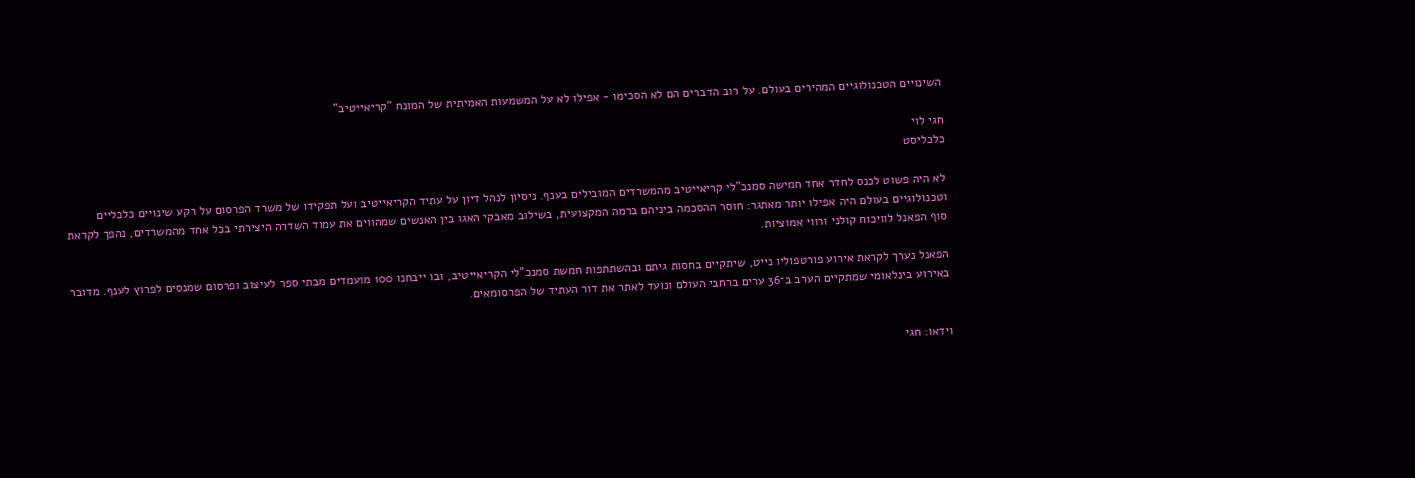השינויים הטכנולוגיים המהירים בעולם. על רוב הדברים הם לא הסכימו - אפילו לא על המשמעות האמיתית של המונח "קריאייטיב"

חגי לוי
כלכליסט

לא היה פשוט לכנס לחדר אחד חמישה סמנכ"לי קריאייטיב מהמשרדים המובילים בענף. ניסיון לנהל דיון על עתיד הקריאייטיב ועל תפקידו של משרד הפרסום על רקע שינויים כלכליים וטכנולוגיים בעולם היה אפילו יותר מאתגר: חוסר ההסכמה ביניהם ברמה המקצועית, בשילוב מאבקי האגו בין האנשים שמהווים את עמוד השדרה היצירתי בכל אחד מהמשרדים, נהפך לקראת סוף הפאנל לוויכוח קולני ורווי אמוציות.

הפאנל נערך לקראת אירוע פורטפוליו נייט, שיתקיים בחסות גיתם ובהשתתפות חמשת סמנכ"לי הקריאייטיב, ובו ייבחנו 100 מועמדים מבתי ספר לעיצוב ופרסום שמנסים לפרוץ לענף. מדובר באירוע בינלאומי שמתקיים הערב ב־36 ערים ברחבי העולם ונועד לאתר את דור העתיד של הפרסומאים.


וידאו: חגי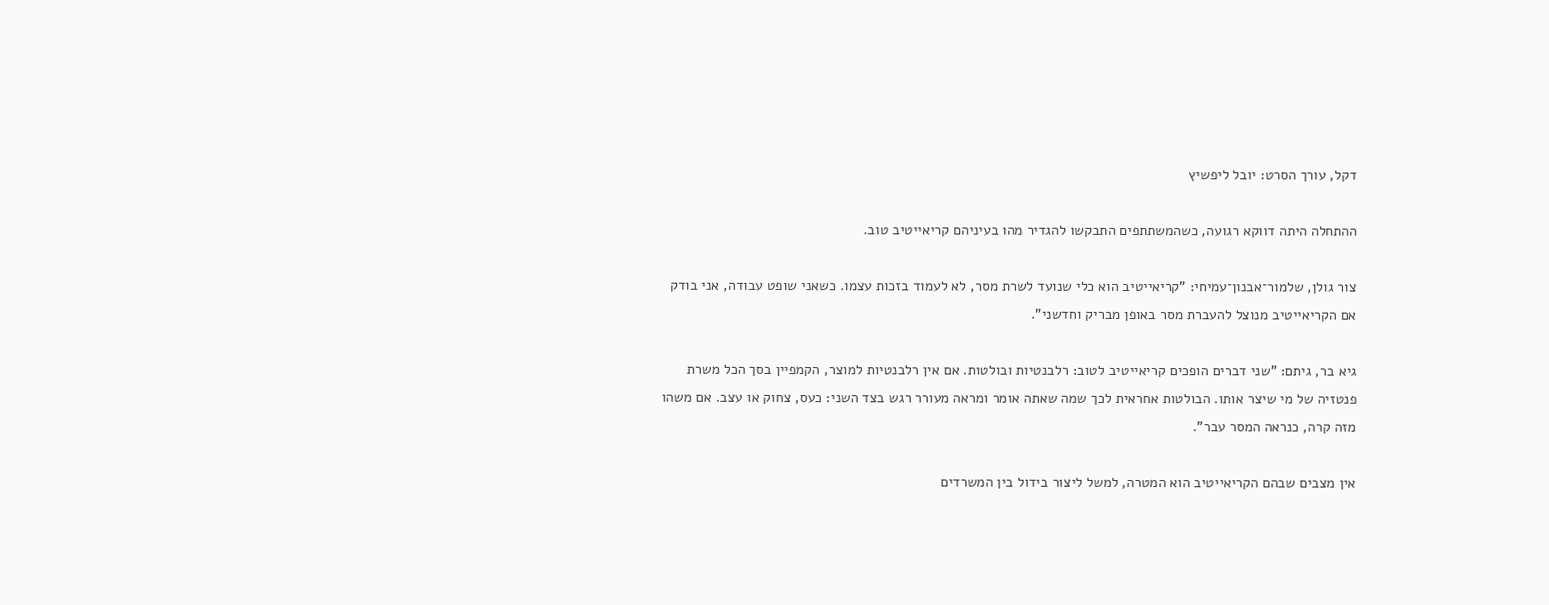דקל, עורך הסרט: יובל ליפשיץ

ההתחלה היתה דווקא רגועה, כשהמשתתפים התבקשו להגדיר מהו בעיניהם קריאייטיב טוב.

צור גולן, שלמור־אבנון־עמיחי: "קריאייטיב הוא כלי שנועד לשרת מסר, לא לעמוד בזכות עצמו. כשאני שופט עבודה, אני בודק אם הקריאייטיב מנוצל להעברת מסר באופן מבריק וחדשני".

גיא בר, גיתם: "שני דברים הופכים קריאייטיב לטוב: רלבנטיות ובולטות. אם אין רלבנטיות למוצר, הקמפיין בסך הכל משרת פנטזיה של מי שיצר אותו. הבולטות אחראית לכך שמה שאתה אומר ומראה מעורר רגש בצד השני: כעס, צחוק או עצב. אם משהו מזה קרה, כנראה המסר עבר".

אין מצבים שבהם הקריאייטיב הוא המטרה, למשל ליצור בידול בין המשרדים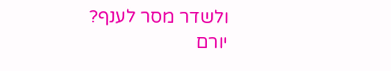ולשדר מסר לענף?
יורם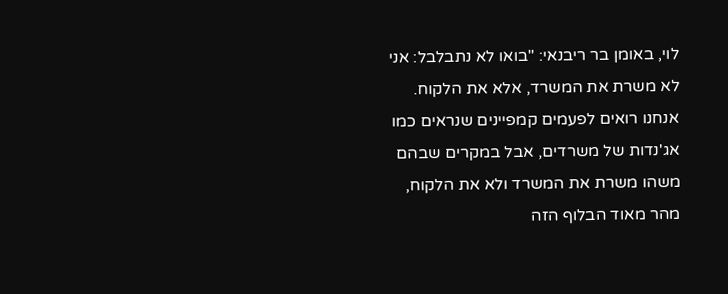לוי, באומן בר ריבנאי: "בואו לא נתבלבל: אני לא משרת את המשרד, אלא את הלקוח. אנחנו רואים לפעמים קמפיינים שנראים כמו אג'נדות של משרדים, אבל במקרים שבהם משהו משרת את המשרד ולא את הלקוח, מהר מאוד הבלוף הזה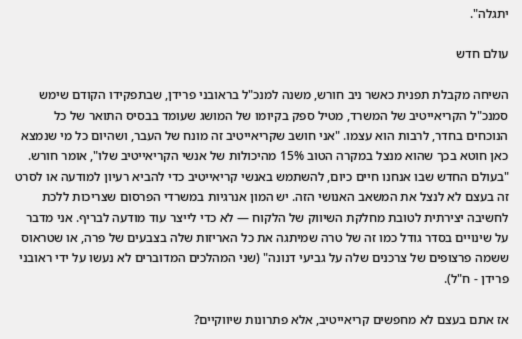יתגלה".

עולם חדש

השיחה מקבלת תפנית כאשר ניב חורש, משנה למנכ"ל בראובני פרידן, שבתפקידו הקודם שימש סמנכ"ל הקריאייטיב של המשרד, מטיל ספק בקיומו של המושג שעומד בבסיס התואר של כל הנוכחים בחדר, לרבות הוא עצמו. "אני חושב שקריאייטיב זה מונח של העבר, ושהיום כל מי שנמצא כאן חוטא בכך שהוא מנצל במקרה הטוב 15% מהיכולות של אנשי הקריאייטיב שלו", אומר חורש. "בעולם החדש שבו אנחנו חיים כיום, להשתמש באנשי קריאייטיב כדי להביא רעיון למודעה או לסרט זה בעצם לא לנצל את המשאב האנושי הזה. יש המון אנרגיות במשרדי הפרסום שצריכות ללכת לחשיבה יצירתית לטובת מחלקת השיווק של הלקוח — לא כדי לייצר עוד מודעה לבריף. אני מדבר על שינויים בסדר גודל כמו זה של טרה שמיתגה את כל האריזות שלה בצבעים של פרה, או שטראוס ששמה פרצופים של צרכנים שלה על גביעי דנונה" (שני המהלכים המדוברים לא נעשו על ידי ראובני פרידן - ח"ל).

אז אתם בעצם לא מחפשים קריאייטיב, אלא פתרונות שיווקיים?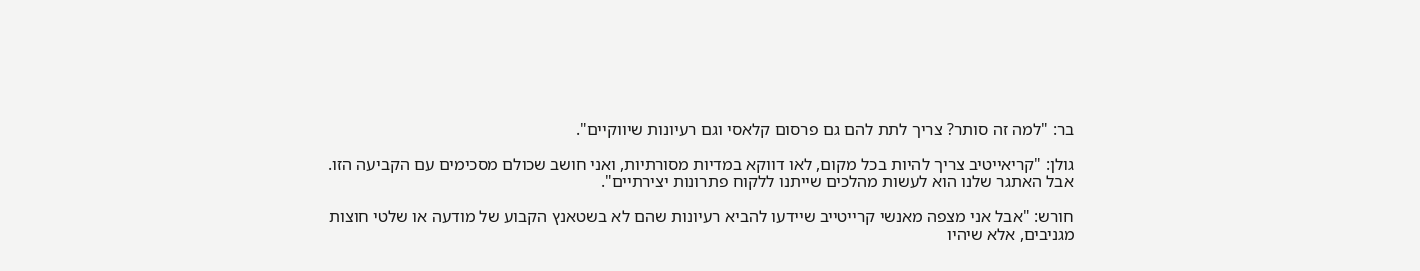בר: "למה זה סותר? צריך לתת להם גם פרסום קלאסי וגם רעיונות שיווקיים".

גולן: "קריאייטיב צריך להיות בכל מקום, לאו דווקא במדיות מסורתיות, ואני חושב שכולם מסכימים עם הקביעה הזו. אבל האתגר שלנו הוא לעשות מהלכים שייתנו ללקוח פתרונות יצירתיים".

חורש: "אבל אני מצפה מאנשי קרייטייב שיידעו להביא רעיונות שהם לא בשטאנץ הקבוע של מודעה או שלטי חוצות מגניבים, אלא שיהיו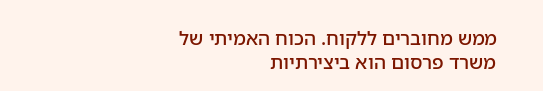ממש מחוברים ללקוח. הכוח האמיתי של משרד פרסום הוא ביצירתיות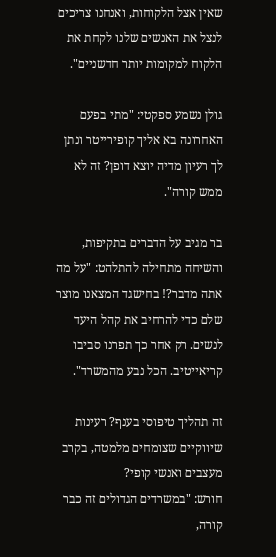שאין אצל הלקוחות, ואנחנו צריכים לנצל את האנשים שלנו לקחת את הלקוח למקומות יותר חדשניים".

גולן נשמע ספקטי: "מתי בפעם האחרונה בא אליך קופירייטר ונתן לך רעיון מדיה יוצא דופן? זה לא ממש קורה".

בר מגיב על הדברים בתקיפות, והשיחה מתחילה להתלהט: "על מה אתה מדבר?! בחישגד המצאנו מוצר שלם כדי להרחיב את קהל היעד לנשים. רק אחר כך תפרנו סביבו קריאייטיב. הכל נבע מהמשרד".

זה תהליך טיפוסי בענף? רעינות שיווקיים שצומחים מלמטה, בקרב מעצבים ואנשי קופי?
חורש: "במשרדים הגדולים זה כבר קורה,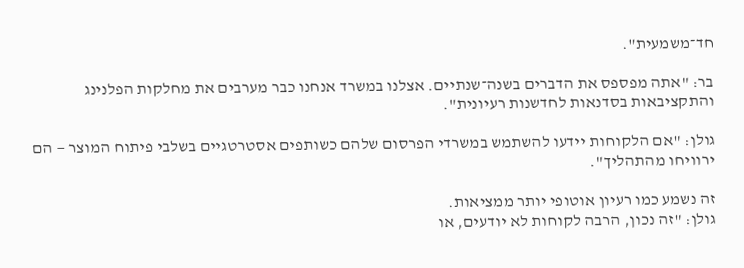חד־משמעית".

בר: "אתה מפספס את הדברים בשנה־שנתיים. אצלנו במשרד אנחנו כבר מערבים את מחלקות הפלנינג והתקציבאות בסדנאות לחדשנות רעיונית".

גולן: "אם הלקוחות יידעו להשתמש במשרדי הפרסום שלהם כשותפים אסטרטגיים בשלבי פיתוח המוצר — הם ירוויחו מהתהליך".

זה נשמע כמו רעיון אוטופי יותר ממציאות.
גולן: "זה נכון, הרבה לקוחות לא יודעים, או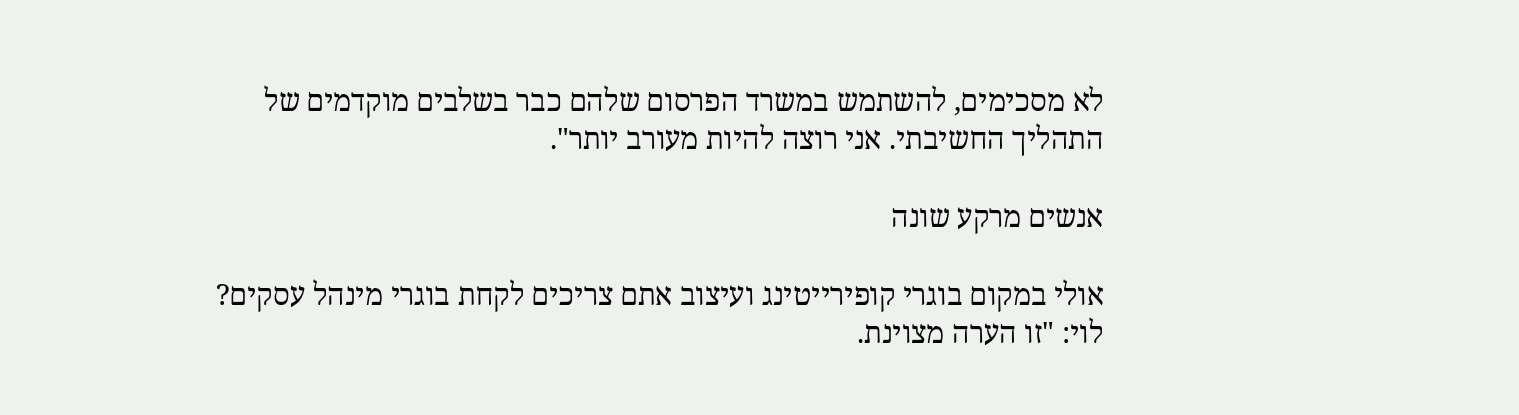לא מסכימים, להשתמש במשרד הפרסום שלהם כבר בשלבים מוקדמים של התהליך החשיבתי. אני רוצה להיות מעורב יותר".

אנשים מרקע שונה

אולי במקום בוגרי קופירייטינג ועיצוב אתם צריכים לקחת בוגרי מינהל עסקים?
לוי: "זו הערה מצוינת.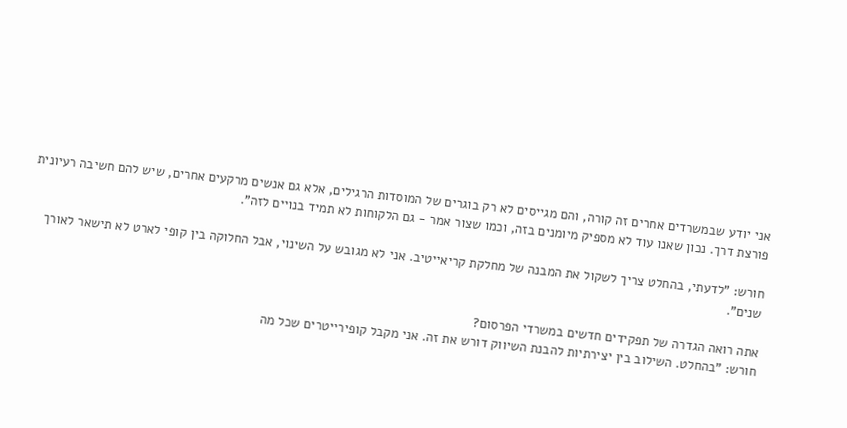אני יודע שבמשרדים אחרים זה קורה, והם מגייסים לא רק בוגרים של המוסדות הרגילים, אלא גם אנשים מרקעים אחרים, שיש להם חשיבה רעיונית פורצת דרך. נכון שאנו עוד לא מספיק מיומנים בזה, וכמו שצור אמר - גם הלקוחות לא תמיד בנויים לזה".

חורש: "לדעתי, בהחלט צריך לשקול את המבנה של מחלקת קריאייטיב. אני לא מגובש על השינוי, אבל החלוקה בין קופי לארט לא תישאר לאורך שנים".

אתה רואה הגדרה של תפקידים חדשים במשרדי הפרסום?
חורש: "בהחלט. השילוב בין יצירתיות להבנת השיווק דורש את זה. אני מקבל קופירייטרים שכל מה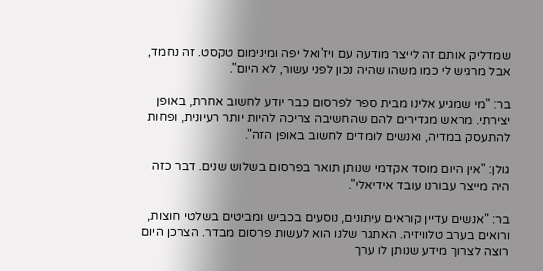שמדליק אותם זה לייצר מודעה עם ויז'ואל יפה ומינימום טקסט. זה נחמד, אבל מרגיש לי כמו משהו שהיה נכון לפני עשור, לא היום".

בר: "מי שמגיע אלינו מבית ספר לפרסום כבר יודע לחשוב אחרת, באופן יצירתי. מראש מגדירים להם שהחשיבה צריכה להיות יותר רעיונית, ופחות להתעסק במדיה, ואנשים לומדים לחשוב באופן הזה".

גולן: "אין היום מוסד אקדמי שנותן תואר בפרסום בשלוש שנים. דבר כזה היה מייצר עבורנו עובד אידיאלי".

בר: "אנשים עדיין קוראים עיתונים, נוסעים בכביש ומביטים בשלטי חוצות, ורואים בערב טלוויזיה. האתגר שלנו הוא לעשות פרסום מבדר. הצרכן היום רוצה לצרוך מידע שנותן לו ערך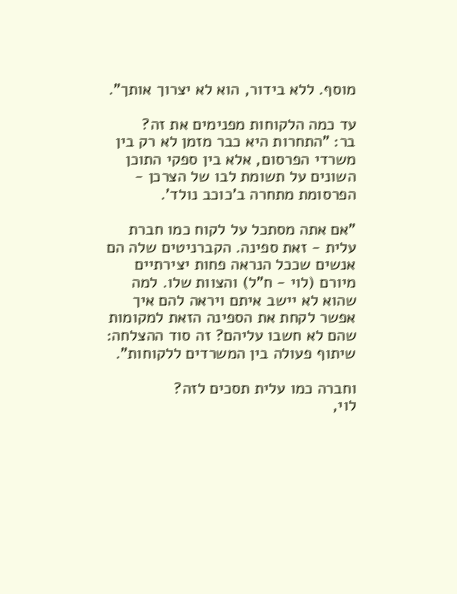מוסף. ללא בידור, הוא לא יצרוך אותך".

עד כמה הלקוחות מפנימים את זה?
בר: "התחרות היא כבר מזמן לא רק בין משרדי הפרסום, אלא בין ספקי התוכן השונים על תשומת לבו של הצרכן - הפרסומת מתחרה ב'כוכב נולד'.

"אם אתה מסתכל על לקוח כמו חברת עלית - זאת ספינה. הקברניטים שלה הם אנשים שככל הנראה פחות יצירתיים מיורם (לוי - ח"ל) והצוות שלו. למה שהוא לא יישב איתם ויראה להם איך אפשר לקחת את הספינה הזאת למקומות שהם לא חשבו עליהם? זה סוד ההצלחה: שיתוף פעולה בין המשרדים ללקוחות".

וחברה כמו עלית תסכים לזה?
לוי,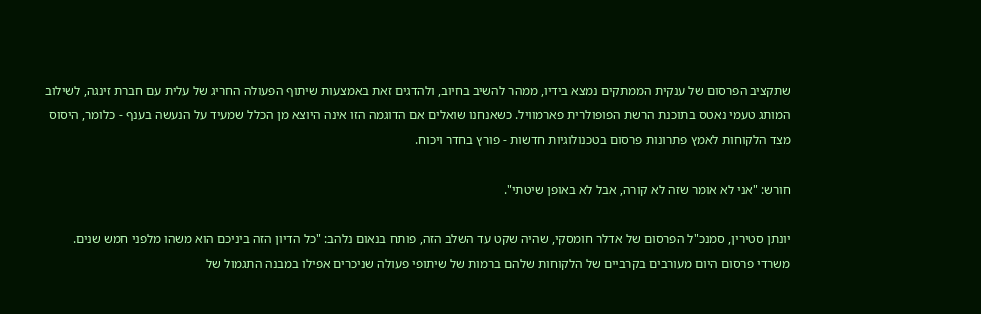שתקציב הפרסום של ענקית הממתקים נמצא בידיו, ממהר להשיב בחיוב, ולהדגים זאת באמצעות שיתוף הפעולה החריג של עלית עם חברת זינגה, לשילוב המותג טעמי נאטס בתוכנת הרשת הפופולרית פארמוויל. כשאנחנו שואלים אם הדוגמה הזו אינה היוצא מן הכלל שמעיד על הנעשה בענף - כלומר, היסוס מצד הלקוחות לאמץ פתרונות פרסום בטכנולוגיות חדשות - פורץ בחדר ויכוח.

חורש: "אני לא אומר שזה לא קורה, אבל לא באופן שיטתי".

יונתן סטירין, סמנכ"ל הפרסום של אדלר חומסקי, שהיה שקט עד השלב הזה, פותח בנאום נלהב: "כל הדיון הזה ביניכם הוא משהו מלפני חמש שנים. משרדי פרסום היום מעורבים בקרביים של הלקוחות שלהם ברמות של שיתופי פעולה שניכרים אפילו במבנה התגמול של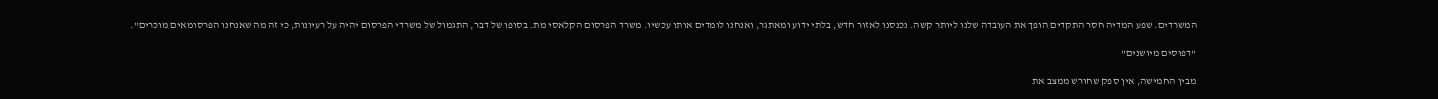המשרדים. שפע המדיה חסר התקדים הופך את העובדה שלנו ליותר קשה. נכנסנו לאזור חדש, בלתי ידוע ומאתגר, ואנחנו לומדים אותו עכשיו. משרד הפרסום הקלאסי מת. בסופו של דבר, התגמול של משרדי הפרסום יהיה על רעיונות, כי זה מה שאנחנו הפרסומאים מוכרים".

"דפוסים מיושנים"

מבין החמישה, אין ספק שחורש ממצב את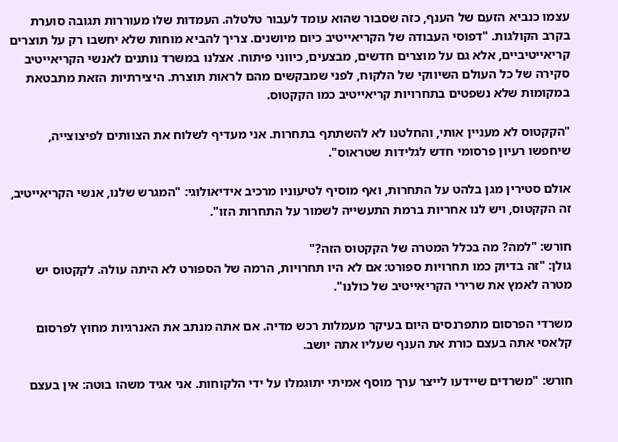עצמו כנביא הזעם של הענף, כזה שסבור שהוא עומד לעבור טלטלה. העמדות שלו מעוררות תגובה סוערת בקרב הקולגות. "דפוסי העבודה של הקריאייטיב כיום מיושנים. צריך להביא מוחות שלא יחשבו רק על תוצרים קריאייטיביים, אלא גם על מוצרים חדשים, מבצעים, כיווני פיתוח. אצלנו במשרד נותנים לאנשי הקריאייטיב סקירה של כל העולם השיווקי של הלקוח, לפני שמבקשים מהם לראות תוצרת. היצירתיות הזאת מתבטאת במקומות שלא נשפטים בתחרויות קריאייטיב כמו הקקטוס.

"הקקטוס לא מעניין אותי, והחלטנו לא להשתתף בתחרות. אני מעדיף לשלוח את הצוותים לפיצוצייה, שיחפשו רעיון פרסומי חדש לגלידות שטראוס".

אולם סטירין מגן בלהט על התחרות, ואף מוסיף לטיעוניו מרכיב אידיאולוגי: "המגרש שלנו, אנשי הקריאייטיב, זה הקקטוס, ויש לנו אחריות ברמת התעשייה לשמור על התחרות הזו".

חורש: "למה? מה בכלל המטרה של הקקטוס הזה?"
גולן: "זה בדיוק כמו תחרויות ספורט: אם לא היו תחרויות, הרמה של הספורט לא היתה עולה. לקקטוס יש מטרה לאמץ את שרירי הקריאייטיב של כולנו".

משרדי הפרסום מתפרנסים היום בעיקר מעמלות רכש מדיה. אם אתה מנתב את האנרגיות מחוץ לפרסום קלאסי אתה בעצם כורת את הענף שעליו אתה יושב.

חורש: "משרדים שיידעו לייצר ערך מוסף אמיתי יתוגמלו על ידי הלקוחות. אני אגיד משהו בוטה: אין בעצם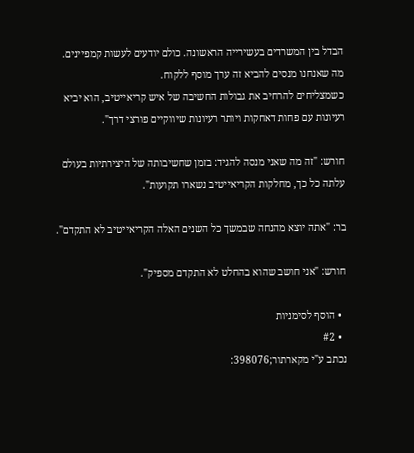הבדל בין המשרדים בעשירייה הראשונה. כולם יודעים לעשות קמפיינים. מה שאנחנו מנסים להביא זה ערך מוסף ללקוח.
כשמצליחים להרחיב את גבולות החשיבה של איש קריאייטיב, הוא יביא רעיונות עם פחות דאחקות ויותר רעיונות שיווקיים פורצי דרך".

חורש: "זה מה שאני מנסה להגיד: בזמן שחשיבותה של היצירתיות בעולם עלתה כל כך, מחלקות הקריאייטיב נשארו תקועות".

בר: "אתה יוצא מהנחה שבמשך כל השנים האלה הקריאייטיב לא התקדם".

חורש: "אני חושב שהוא בהחלט לא התקדם מספיק".

  • הוסף לסימניות
  • #2
נכתב ע"י מקארתור;398076: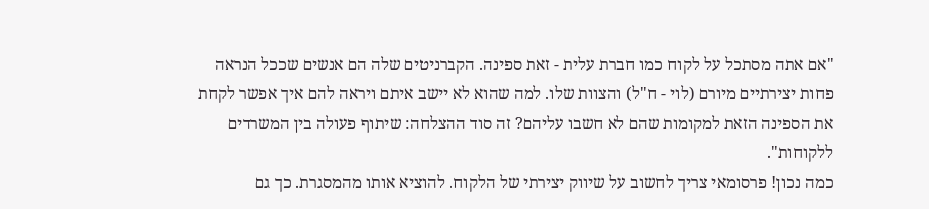"אם אתה מסתכל על לקוח כמו חברת עלית - זאת ספינה. הקברניטים שלה הם אנשים שככל הנראה פחות יצירתיים מיורם (לוי - ח"ל) והצוות שלו. למה שהוא לא יישב איתם ויראה להם איך אפשר לקחת את הספינה הזאת למקומות שהם לא חשבו עליהם? זה סוד ההצלחה: שיתוף פעולה בין המשרדים ללקוחות".
כמה נכון! פרסומאי צריך לחשוב על שיווק יצירתי של הלקוח. להוציא אותו מהמסגרת. כך גם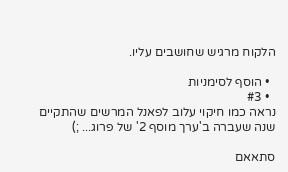הלקוח מרגיש שחושבים עליו.

  • הוסף לסימניות
  • #3
נראה כמו חיקוי עלוב לפאנל המרשים שהתקיים שנה שעברה ב'ערך מוסף 2' של פרוג... ;)

סתאאם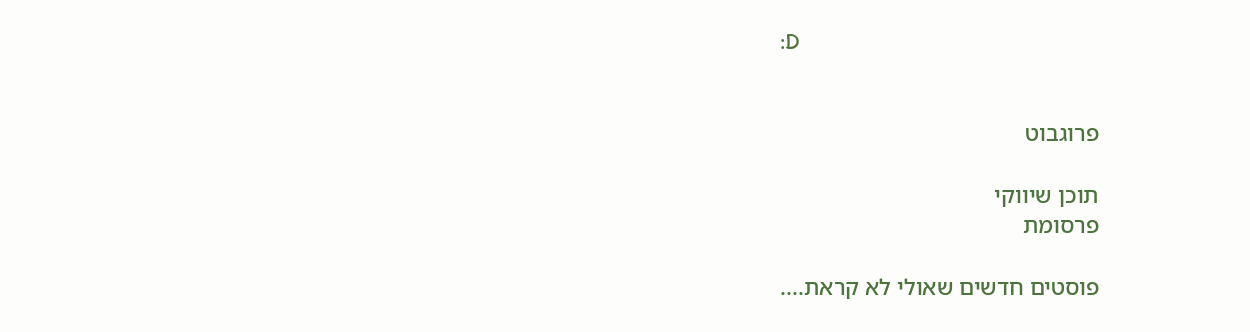:D


פרוגבוט

תוכן שיווקי
פרסומת

פוסטים חדשים שאולי לא קראת....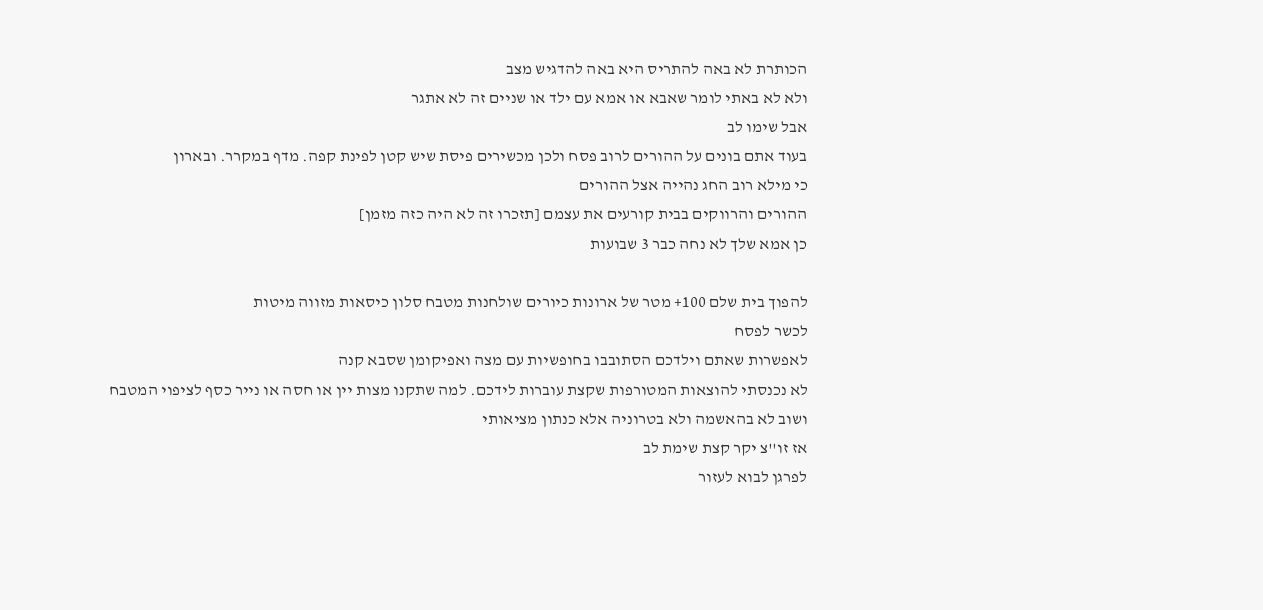הכותרת לא באה להתריס היא באה להדגיש מצב
ולא לא באתי לומר שאבא או אמא עם ילד או שניים זה לא אתגר
אבל שימו לב
בעוד אתם בונים על ההורים לרוב פסח ולכן מכשירים פיסת שיש קטן לפינת קפה. מדף במקרר. ובארון
כי מילא רוב החג נהייה אצל ההורים
ההורים והרווקים בבית קורעים את עצמם [תזכרו זה לא היה כזה מזמן]
כן אמא שלך לא נחה כבר 3 שבועות

להפוך בית שלם 100+ מטר של ארונות כיורים שולחנות מטבח סלון כיסאות מזווה מיטות
לכשר לפסח
לאפשרות שאתם וילדכם הסתובבו בחופשיות עם מצה ואפיקומן שסבא קנה
לא נכנסתי להוצאות המטורפות שקצת עוברות לידכם. למה שתקנו מצות יין או חסה או נייר כסף לציפוי המטבח
ושוב לא בהאשמה ולא בטרוניה אלא כנתון מציאותי
אז זו''צ יקר קצת שימת לב
לפרגן לבוא לעזור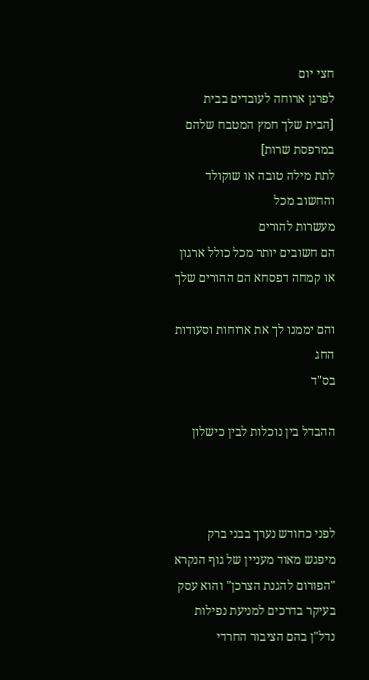חצי יום
לפרגן ארוחה לעובדים בבית [הבית שלך חמץ המטבח שלהם במרפסת שרות]
לתת מילה טובה או שוקולד
והחשוב מכל
מעשרות להורים
הם חשובים יותר מכל כולל ארגון או קמחה דפסחא הם ההורים שלך

והם יממנו לך את ארוחות וסעודות החג
בס"ד

ההבדל בין נוכלות לבין כישלון



לפני כחודש נערך בבני ברק מיפגש מאוד מעניין של גוף הנקרא "הפורום להגנת הצרכן" והוא עסק בעיקר בדרכים למניעת נפילות נדל"ן בהם הציבור החרדי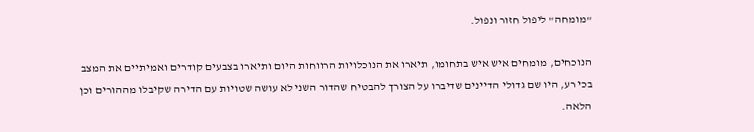"מומחה" ליפול חזור ונפול.

הנוכחים, מומחים איש איש בתחומו, תיארו את הנוכלויות הרווחות היום ותיארו בצבעים קודרים ואמיתיים את המצב בכי רע, היו שם גדולי הדיינים שדיברו על הצורך להבטיח שהדור השני לא עושה שטויות עם הדירה שקיבלו מההורים וכן הלאה.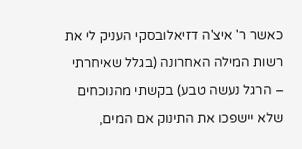כאשר ר' איצ'ה דזיאלובסקי העניק לי את רשות המילה האחרונה (בגלל שאיחרתי – הרגל נעשה טבע) בקשתי מהנוכחים שלא יישפכו את התינוק אם המים,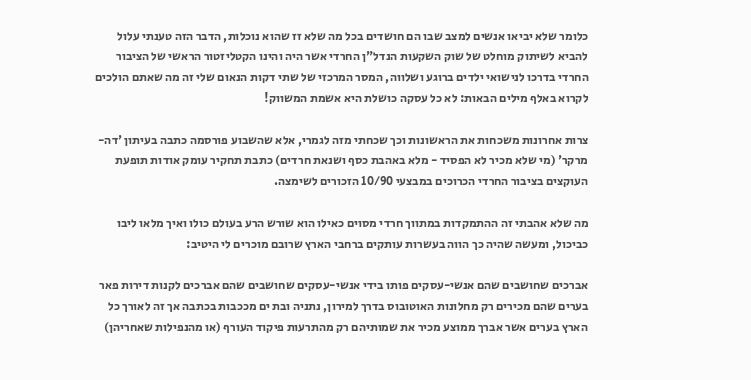כלומר שלא יביאו אנשים למצב שבו הם חושדים בכל מה שלא זז שהוא נוכלות, הדבר הזה טענתי עלול להביא לשיתוק מוחלט של שוק השקעות הנדל"ן החרדי אשר היה והינו הקטליזטור הראשי של הציבור החרדי בדרכו לנישואי ילדים ברוגע ושלווה, המסר המרכזי של שתי דקות הנאום שלי זה מה שאתם הולכים לקרוא באלף מילים הבאות: לא כל עסקה כושלת היא אשמת המשווק!

צרות אחרונות משכחות את הראשונות וכך שכחתי מזה לגמרי, אלא שהשבוע פורסמה כתבה בעיתון 'דה-מרקר' (מי שלא מכיר לא הפסיד - מלא באהבת כסף ושנאת חרדים) כתבת תחקיר עומק אודות תופעת העוקצים בציבור החרדי הכרוכים במבצעי 10/90 הזכורים לשימצה.

מה שלא אהבתי זה ההתמקדות במתווך חרדי מסוים כאילו הוא שורש הרע בעולם כולו ואיך מלאו ליבו כביכול, ומעשה שהיה כך הווה בעשרות עותקים ברחבי הארץ שרובם מוכרים לי היטיב:

אברכים שחושבים שהם אנשי-עסקים פותו בידי אנשי-עסקים שחושבים שהם אברכים לקנות דירות פאר בערים שהם מכירים רק מחלונות האוטובוס בדרך למירון, נתניה ובת ים מככבות בכתבה אך זה לאורך כל הארץ בערים אשר אברך ממוצע מכיר את שמותיהם רק מהתרעות פיקוד העורף (או מהנפילות שאחריהן)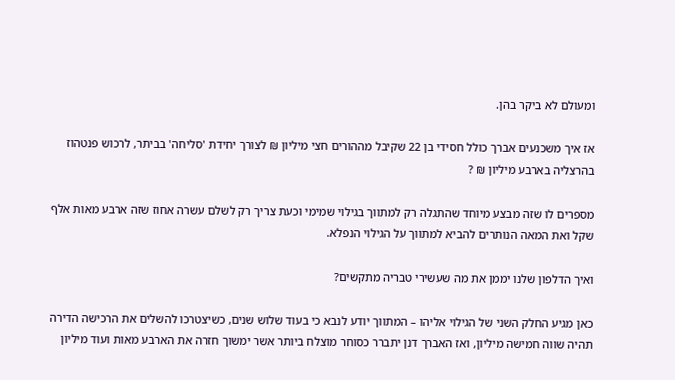ומעולם לא ביקר בהן.

אז איך משכנעים אברך כולל חסידי בן 22 שקיבל מההורים חצי מיליון ₪ לצורך יחידת 'סליחה' בביתר, לרכוש פנטהוז בהרצליה בארבע מיליון ₪ ?

מספרים לו שזה מבצע מיוחד שהתגלה רק למתווך בגילוי שמימי וכעת צריך רק לשלם עשרה אחוז שזה ארבע מאות אלף שקל ואת המאה הנותרים להביא למתווך על הגילוי הנפלא.

ואיך הדלפון שלנו יממן את מה שעשירי טבריה מתקשים?

כאן מגיע החלק השני של הגילוי אליהו – המתווך יודע לנבא כי בעוד שלוש שנים, כשיצטרכו להשלים את הרכישה הדירה תהיה שווה חמישה מיליון, ואז האברך דנן יתברר כסוחר מוצלח ביותר אשר ימשוך חזרה את הארבע מאות ועוד מיליון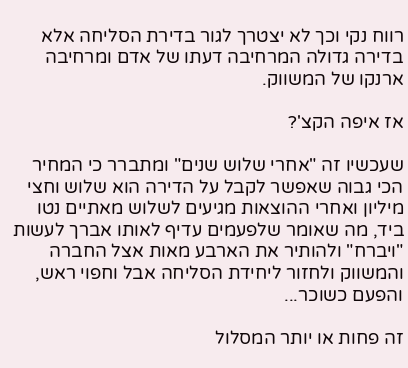רווח נקי וכך לא יצטרך לגור בדירת הסליחה אלא בדירה גדולה המרחיבה דעתו של אדם ומרחיבה ארנקו של המשווק.

אז איפה הקצ'?

שעכשיו זה "אחרי שלוש שנים" ומתברר כי המחיר הכי גבוה שאפשר לקבל על הדירה הוא שלוש וחצי מיליון ואחרי ההוצאות מגיעים לשלוש מאתיים נטו ביד, מה שאומר שלפעמים עדיף לאותו אברך לעשות "ויברח" ולהותיר את הארבע מאות אצל החברה והמשווק ולחזור ליחידת הסליחה אבל וחפוי ראש, והפעם כשוכר...

זה פחות או יותר המסלול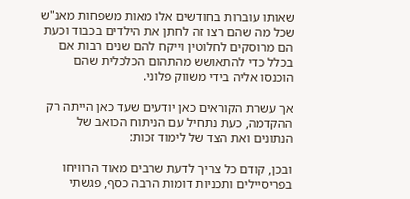שאותו עוברות בחודשים אלו מאות משפחות מאנ"ש שכל מה שהם רצו זה לחתן את הילדים בכבוד וכעת הם מרוסקים לחלוטין וייקח להם שנים רבות אם בכלל כדי להתאושש מהתהום הכלכלית שהם הוכנסו אליה בידי משווק פלוני.

אך עשרת הקוראים כאן יודעים שעד כאן הייתה רק ההקדמה, כעת נתחיל עם הניתוח הכואב של הנתונים ואת הצד של לימוד זכות:

ובכן, קודם כל צריך לדעת שרבים מאוד הרוויחו בפריסיילים ותכניות דומות הרבה כסף, פגשתי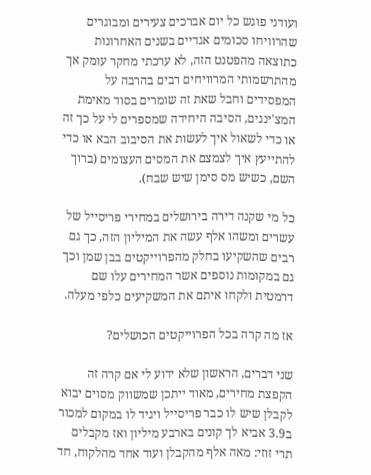ועודני פוגש כל יום אברכים צעירים ומבוגרים שהרוויחו סכומים אגדיים בשנים האחרונות כתוצאה מהפטנט הזה, לא ערכתי מחקר עומק אך מהתרשמותי המרוויחים רבים בהרבה על המפסידים וחבל שאת זה שומרים בסוד מאימת המצ'ינגים, הסיבה היחידה שמספרים לי על כך זה או כדי לשאול איך לעשות את הסיבוב הבא או כדי להתייעץ איך לצמצם את המסים העצומים (ברוך השם, כשיש מס סימן שיש שבח).

כל מי שקנה דירה בירושלים במחירי פריסייל של עשרים ומשהו אלף עשה את המיליון הזה, כך גם רבים שהשקיעו בחלק מהפרוייקטים בבן שמן וכך גם במקומות נוספים אשר המחירים עלו שם דרמטית ולקחו איתם את המשקיעים כלפי מעלה.

אז מה קרה בכל הפרוייקטים הכושלים?

שני דברים, הראשון שלא ידוע לי אם קרה זה הקפצת מחירים, מאוד ייתכן שמשווק מסוים יבוא לקבלן שיש לו כבר פריסייל ויגיד לו במקום למכור ב3.9 אביא לך קונים בארבע מיליון ואז מקבלים תרי זוזי: מאה אלף מהקבלן ועוד אחד מהלקוח, חד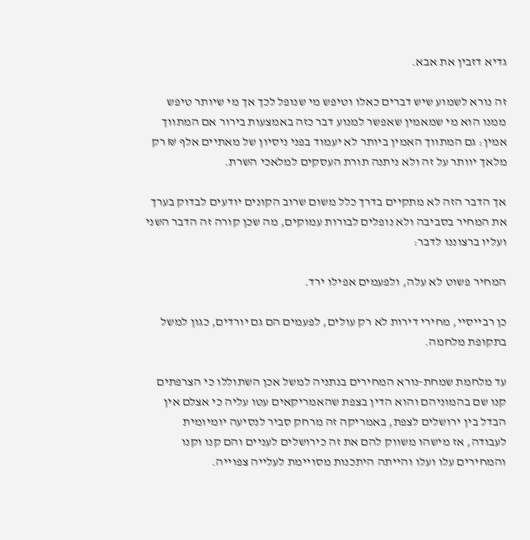גדיא דזבין את אבא.

זה נורא לשמוע שיש דברים כאלו וטיפש מי שנופל לכך אך מי שיותר טיפש ממנו הוא מי שמאמין שאפשר למנוע דבר כזה באמצעות בירור אם המתווך אמין: גם המתווך האמין ביותר לא יעמוד בפני ניסיון של מאתיים אלף ₪ רק מלאך יוותר על זה ולא ניתנה תורת העסקים למלאכי השרת.

אך הדבר הזה לא מתקיים בדרך כלל משום שרוב הקונים יודעים לבדוק בערך את המחיר בסביבה ולא נופלים לבורות עמוקים, מה שכן קורה זה הדבר השני ועליו ברצוננו לדבר:

המחיר פשוט לא עלה, ולפעמים אפילו ירד.

כן רבייסיי, מחירי דירות לא רק עולים, לפעמים הם גם יורדים, כגון למשל בתקופת מלחמה.

עד מלחמת שמחת-נורא המחירים בנתניה למשל אכן השתוללו כי הצרפתים קנו שם בהמוניהם והוא הדין בצפת שהאמריקאים עטו עליה כי אצלם אין הבדל בין ירושלים לצפת, באמריקה זה מרחק סביר לנסיעה יומיומית לעבודה, אז מישהו משווק להם את זה כירושלים לעניים והם קנו וקנו והמחירים עלו ועלו והייתה היתכנות מסויימת לעלייה צפוייה.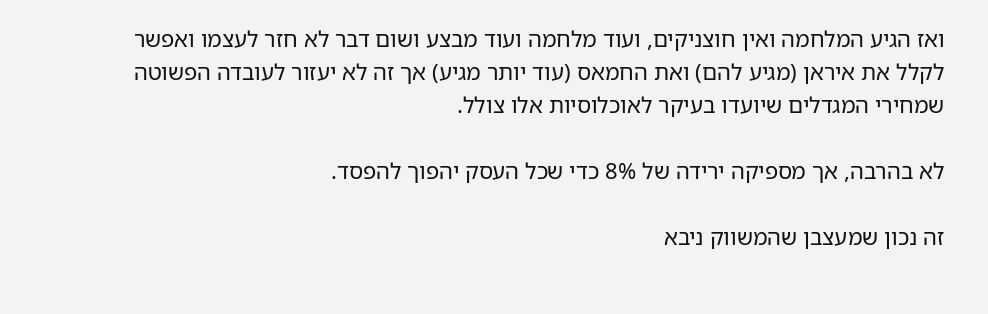ואז הגיע המלחמה ואין חוצניקים, ועוד מלחמה ועוד מבצע ושום דבר לא חזר לעצמו ואפשר לקלל את איראן (מגיע להם) ואת החמאס (עוד יותר מגיע) אך זה לא יעזור לעובדה הפשוטה שמחירי המגדלים שיועדו בעיקר לאוכלוסיות אלו צולל.

לא בהרבה, אך מספיקה ירידה של 8% כדי שכל העסק יהפוך להפסד.

זה נכון שמעצבן שהמשווק ניבא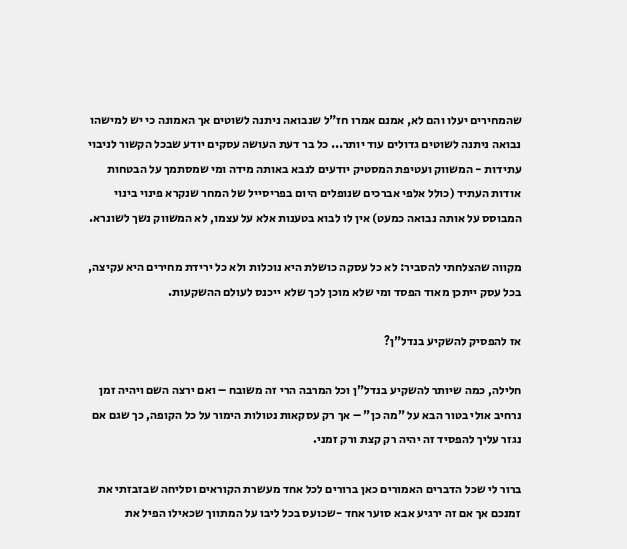שהמחירים יעלו והם לא, אמנם אמרו חז"ל שנבואה ניתנה לשוטים אך האמונה כי יש למישהו נבואה ניתנה לשוטים גדולים עוד יותר... כל בר דעת העושה עסקים יודע שבכל הקשור לניבוי עתידות - המשווק ועטיפת המסטיק יודעים לנבא באותה מידה ומי שמסתמך על הבטחות אודות העתיד (כולל אלפי אברכים שנופלים היום בפריסייל של המחר שנקרא פינוי בינוי המבוסס על אותה נבואה כמעט) אין לו לבוא בטענות אלא על עצמו, לא המשווק נשך לשונרא.

מקווה שהצלחתי להסביר: לא כל עסקה כושלת היא נוכלות ולא כל ירידת מחירים היא עקיצה, בכל עסק ייתכן מאוד הפסד ומי שלא מוכן לכך שלא ייכנס לעולם ההשקעות.

אז להפסיק להשקיע בנדל"ן?

חלילה, כמה שיותר להשקיע בנדל"ן וכל המרבה הרי זה משובח – ואם ירצה השם ויהיה זמן נרחיב אולי בטור הבא על "מה כן" – אך רק עסקאות נטולות הימור על כל הקופה, כך שגם אם נגזר עליך להפסיד זה יהיה רק קצת ורק זמני.

ברור לי שכל הדברים האמורים כאן ברורים לכל אחד מעשרת הקוראים וסליחה שבזבזתי את זמנכם אך אם זה ירגיע אבא סוער אחד -שכועס בכל ליבו על המתווך שכאילו הפיל את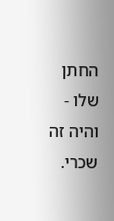החתן שלו - והיה זה שכרי.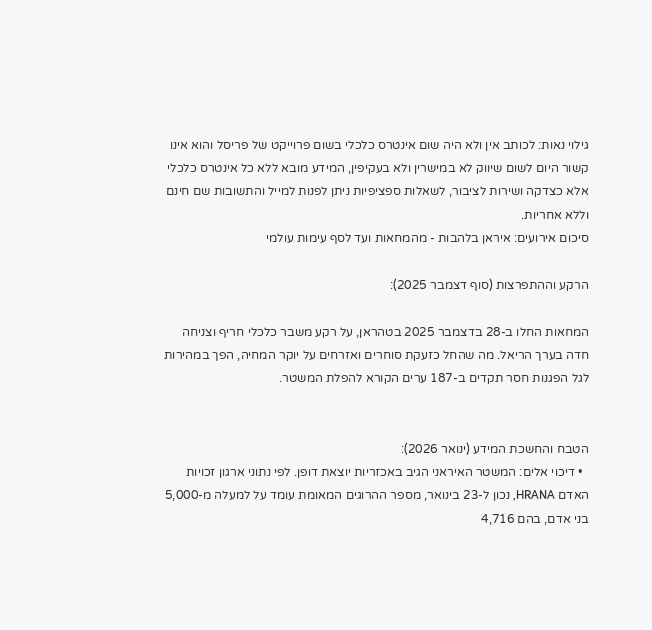גילוי נאות: לכותב אין ולא היה שום אינטרס כלכלי בשום פרוייקט של פריסל והוא אינו קשור היום לשום שיווק לא במישרין ולא בעקיפין, המידע מובא ללא כל אינטרס כלכלי אלא כצדקה ושירות לציבור, לשאלות ספציפיות ניתן לפנות למייל והתשובות שם חינם וללא אחריות.
סיכום אירועים: איראן בלהבות - מהמחאות ועד לסף עימות עולמי

הרקע וההתפרצות (סוף דצמבר 2025):

המחאות החלו ב-28 בדצמבר 2025 בטהראן, על רקע משבר כלכלי חריף וצניחה חדה בערך הריאל. מה שהחל כזעקת סוחרים ואזרחים על יוקר המחיה, הפך במהירות לגל הפגנות חסר תקדים ב-187 ערים הקורא להפלת המשטר.


הטבח והחשכת המידע (ינואר 2026):
  • דיכוי אלים: המשטר האיראני הגיב באכזריות יוצאת דופן. לפי נתוני ארגון זכויות האדם HRANA, נכון ל-23 בינואר, מספר ההרוגים המאומת עומד על למעלה מ-5,000 בני אדם, בהם 4,716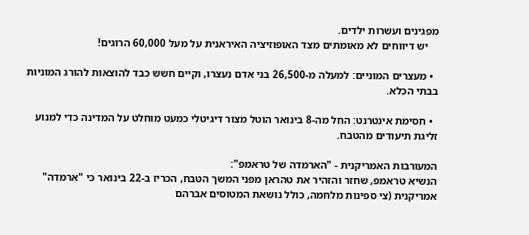מפגינים ועשרות ילדים.
    יש דיווחים לא מאומתים מצד האופוזיציה האיראנית על מעל 60,000 הרוגים!

  • מעצרים המוניים: למעלה מ-26,500 בני אדם נעצרו, וקיים חשש כבד להוצאות להורג המוניות בבתי הכלא.

  • חסימת אינטרנט: החל מה-8 בינואר הוטל מצור דיגיטלי כמעט מוחלט על המדינה כדי למנוע זליגת תיעודים מהטבח.

המעורבות האמריקנית - "הארמדה של טראמפ":
הנשיא טראמפ, שחזר והזהיר את טהראן מפני המשך הטבח, הכריז ב-22 בינואר כי "ארמדה" אמריקנית (צי ספינות מלחמה, כולל נושאת המטוסים אברהם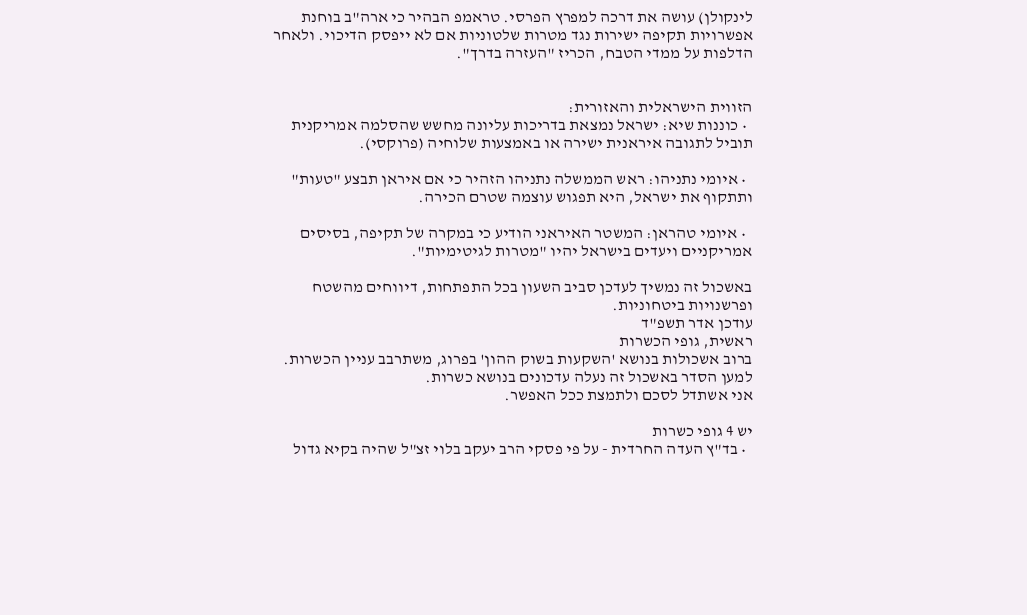לינקולן) עושה את דרכה למפרץ הפרסי. טראמפ הבהיר כי ארה"ב בוחנת אפשרויות תקיפה ישירות נגד מטרות שלטוניות אם לא ייפסק הדיכוי. ולאחר הדלפות על ממדי הטבח, הכריז "העזרה בדרך".


הזווית הישראלית והאזורית:
  • כוננות שיא: ישראל נמצאת בדריכות עליונה מחשש שהסלמה אמריקנית תוביל לתגובה איראנית ישירה או באמצעות שלוחיה (פרוקסי).

  • איומי נתניהו: ראש הממשלה נתניהו הזהיר כי אם איראן תבצע "טעות" ותתקוף את ישראל, היא תפגוש עוצמה שטרם הכירה.

  • איומי טהראן: המשטר האיראני הודיע כי במקרה של תקיפה, בסיסים אמריקניים ויעדים בישראל יהיו "מטרות לגיטימיות".

באשכול זה נמשיך לעדכן סביב השעון בכל התפתחות, דיווחים מהשטח ופרשנויות ביטחוניות.
עודכן אדר תשפ"ד
ראשית, גופי הכשרות
ברוב אשכולות בנושא 'השקעות בשוק ההון' בפרוג, משתרבב עניין הכשרות.
למען הסדר באשכול זה נעלה עדכונים בנושא כשרות.
אני אשתדל לסכם ולתמצת ככל האפשר.

יש 4 גופי כשרות
  • בד"ץ העדה החרדית - על פי פסקי הרב יעקב בלוי זצ"ל שהיה בקיא גדול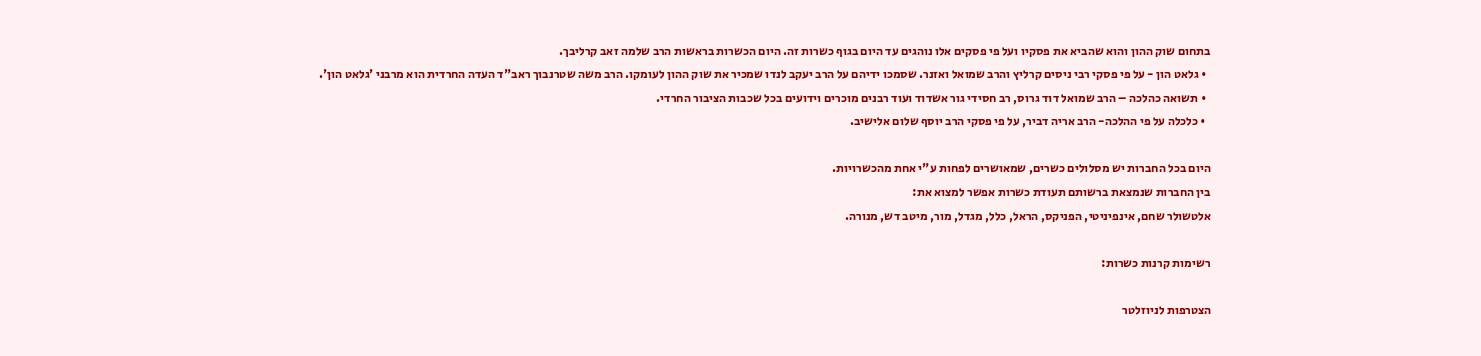בתחום שוק ההון והוא שהביא את פסקיו ועל פי פסקים אלו נוהגים עד היום בגוף כשרות זה. היום הכשרות בראשות הרב שלמה זאב קרליבך.
  • גלאט הון - על פי פסקי רבי ניסים קרליץ והרב שמואל ואזנר. שסמכו ידיהם על הרב יעקב לנדו שמכיר את שוק ההון לעומקו. הרב משה שטרנבוך ראב"ד העדה החרדית הוא מרבני 'גלאט הון'.
  • תשואה כהלכה – הרב שמואל דוד גרוס, רב חסידי גור אשדוד ועוד רבנים מוכרים וידועים בכל שכבות הציבור החרדי.
  • כלכלה על פי ההלכה- הרב אריה דביר, על פי פסקי הרב יוסף שלום אלישיב.

היום בכל החברות יש מסלולים כשרים, שמאושרים לפחות ע"י אחת מהכשרויות.
בין החברות שנמצאת ברשותם תעודת כשרות אפשר למצוא את:
אלטשולר שחם, אינפיניטי, הפניקס, הראל, כלל, מגדל, מור, מיטב דש, מנורה.

רשימות קרנות כשרות:

הצטרפות לניוזלטר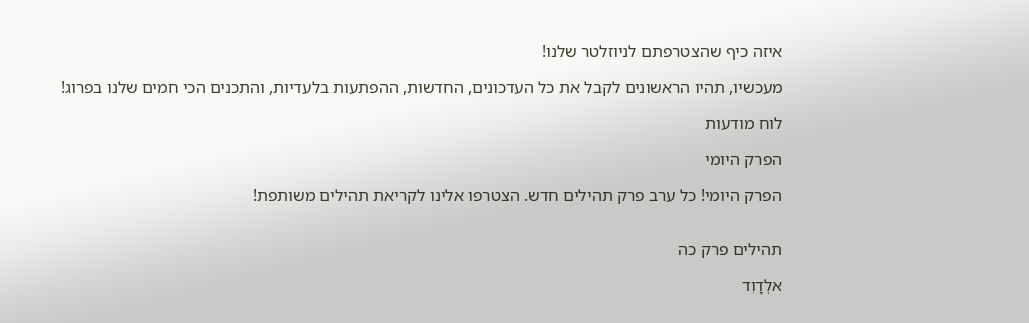איזה כיף שהצטרפתם לניוזלטר שלנו!

מעכשיו, תהיו הראשונים לקבל את כל העדכונים, החדשות, ההפתעות בלעדיות, והתכנים הכי חמים שלנו בפרוג!

לוח מודעות

הפרק היומי

הפרק היומי! כל ערב פרק תהילים חדש. הצטרפו אלינו לקריאת תהילים משותפת!


תהילים פרק כה

אלְדָוִד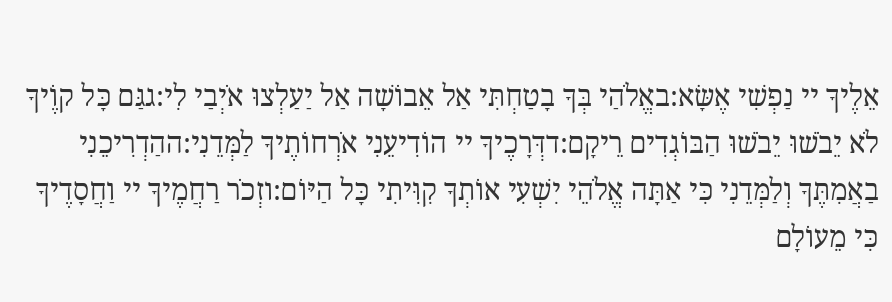אֵלֶיךָ יי נַפְשִׁי אֶשָּׂא:באֱלֹהַי בְּךָ בָטַחְתִּי אַל אֵבוֹשָׁה אַל יַעַלְצוּ אֹיְבַי לִי:גגַּם כָּל קוֶֹיךָ לֹא יֵבֹשׁוּ יֵבֹשׁוּ הַבּוֹגְדִים רֵיקָם:דדְּרָכֶיךָ יי הוֹדִיעֵנִי אֹרְחוֹתֶיךָ לַמְּדֵנִי:ההַדְרִיכֵנִי בַאֲמִתֶּךָ וְלַמְּדֵנִי כִּי אַתָּה אֱלֹהֵי יִשְׁעִי אוֹתְךָ קִוִּיתִי כָּל הַיּוֹם:וזְכֹר רַחֲמֶיךָ יי וַחֲסָדֶיךָ כִּי מֵעוֹלָם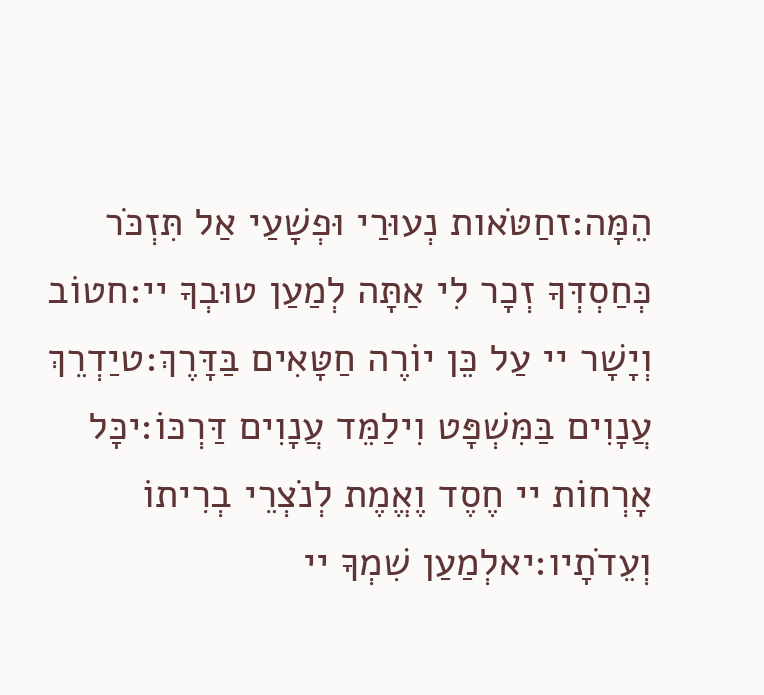הֵמָּה:זחַטֹּאות נְעוּרַי וּפְשָׁעַי אַל תִּזְכֹּר כְּחַסְדְּךָ זְכָר לִי אַתָּה לְמַעַן טוּבְךָ יי:חטוֹב וְיָשָׁר יי עַל כֵּן יוֹרֶה חַטָּאִים בַּדָּרֶךְ:טיַדְרֵךְ עֲנָוִים בַּמִּשְׁפָּט וִילַמֵּד עֲנָוִים דַּרְכּוֹ:יכָּל אָרְחוֹת יי חֶסֶד וֶאֱמֶת לְנֹצְרֵי בְרִיתוֹ וְעֵדֹתָיו:יאלְמַעַן שִׁמְךָ יי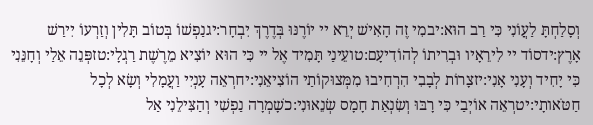וְסָלַחְתָּ לַעֲוֹנִי כִּי רַב הוּא:יבמִי זֶה הָאִישׁ יְרֵא יי יוֹרֶנּוּ בְּדֶרֶךְ יִבְחָר:יגנַפְשׁוֹ בְּטוֹב תָּלִין וְזַרְעוֹ יִירַשׁ אָרֶץ:ידסוֹד יי לִירֵאָיו וּבְרִיתוֹ לְהוֹדִיעָם:טועֵינַי תָּמִיד אֶל יי כִּי הוּא יוֹצִיא מֵרֶשֶׁת רַגְלָי:טזפְּנֵה אֵלַי וְחָנֵּנִי כִּי יָחִיד וְעָנִי אָנִי:יזצָרוֹת לְבָבִי הִרְחִיבוּ מִמְּצוּקוֹתַי הוֹצִיאֵנִי:יחרְאֵה עָנְיִי וַעֲמָלִי וְשָׂא לְכָל חַטֹּאותָי:יטרְאֵה אוֹיְבַי כִּי רָבּוּ וְשִׂנְאַת חָמָס שְׂנֵאוּנִי:כשָׁמְרָה נַפְשִׁי וְהַצִּילֵנִי אַל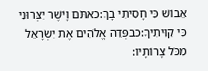אֵבוֹשׁ כִּי חָסִיתִי בָךְ:כאתֹּם וָיֹשֶׁר יִצְּרוּנִי כִּי קִוִּיתִיךָ:כבפְּדֵה אֱלֹהִים אֶת יִשְׂרָאֵל מִכֹּל צָרוֹתָיו: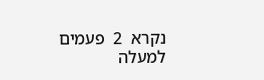נקרא  2  פעמים
למעלה